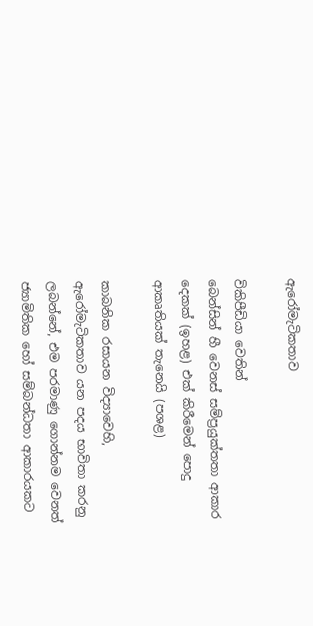ඇරෝමැටිකතාව

විකිපීඩියා වෙතින්
බෙන්සින් හී වෙනස් සම්ප්‍රයුක්තතා ආකාර දෙකක් (ඉහළ) එක් කිරීමෙන් පොදු ආකෘතියක් තැනෙයි (පශළ)

කාබනික රසායන විද්‍යාවෙහි, ඇරෝමැටිකතාව යන පදය භාවිතා කරනු ලබන්නේ, එම පරමාණු ගොන්නම වෙනත් ජ්‍යාමිතික හෝ සම්බන්ධතා ආකාරයකට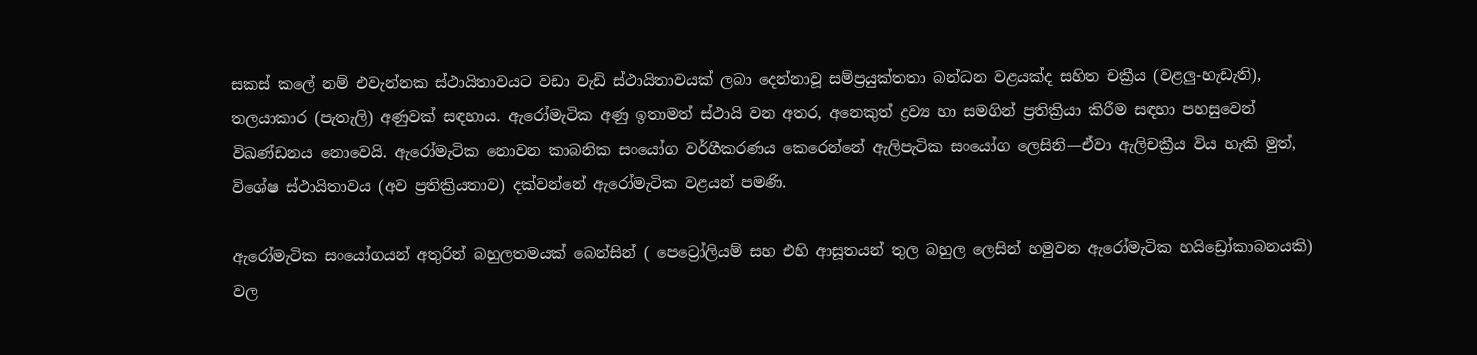සකස් කලේ නම් එවැන්නක ස්ථායිතාවයට වඩා වැඩි ස්ථායිතාවයක් ලබා දෙන්නාවූ සම්ප්‍රයුක්තතා බන්ධන වළයක්ද සහිත චක්‍රීය (වළලු-හැඩැති), තලයාකාර (පැතැලි) අණුවක් සඳහාය. ඇරෝමැටික අණු ඉතාමත් ස්ථායි වන අතර, අනෙකුත් ද්‍රව්‍ය හා සමගින් ප්‍රතික්‍රියා කිරීම සඳහා පහසුවෙන් විඛණ්ඩනය නොවෙයි. ඇරෝමැටික නොවන කාබනික සංයෝග වර්ගීකරණය කෙරෙන්නේ ඇලිපැටික සංයෝග ලෙසිනි—ඒවා ඇලිචක්‍රීය විය හැකි මුත්, විශේෂ ස්ථායිතාවය (අව ප්‍රතික්‍රියතාව) දක්වන්නේ ඇරෝමැටික වළයන් පමණි.

ඇරෝමැටික සංයෝගයන් අතුරින් බහුලතමයක් බෙන්සින් ( පෙට්‍රෝලියම් සහ එහි ආසූතයන් තුල බහුල ලෙසින් හමුවන ඇරෝමැටික හයිඩ්‍රෝකාබනයකි) වල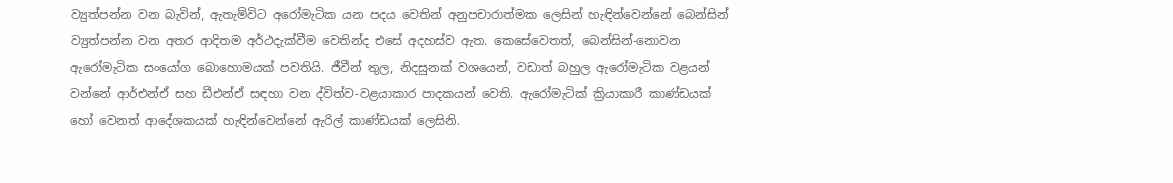ව්‍යුත්පන්න වන බැවින්, ඇතැම්විට අරෝමැටික යන පදය වෙතින් අනුපචාරාත්මක ලෙසින් හැඳින්වෙන්නේ බෙන්සින් ව්‍යුත්පන්න වන අතර ආදිතම අර්ථදැක්වීම වෙතින්ද එසේ අදහස්ව ඇත. කෙසේවෙතත්, බෙන්සින්-නොවන ඇරෝමැටික සංයෝග බොහොමයක් පවතියි. ජීවීන් තුල, නිදසුනක් වශයෙන්, වඩාත් බහුල ඇරෝමැටික වළයන් වන්නේ ආර්එන්ඒ සහ ඩීඑන්ඒ සඳහා වන ද්විත්ව-වළයාකාර පාදකයන් වෙති. ඇරෝමැටික් ක්‍රියාකාරී කාණ්ඩයක් හෝ වෙනත් ආදේශකයක් හැඳින්වෙන්නේ ඇරිල් කාණ්ඩයක් ලෙසිනි.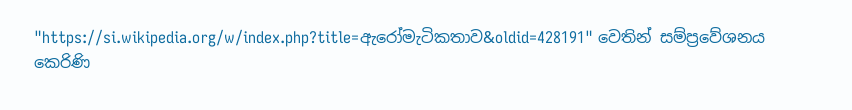"https://si.wikipedia.org/w/index.php?title=ඇරෝමැටිකතාව&oldid=428191" වෙතින් සම්ප්‍රවේශනය කෙරිණි